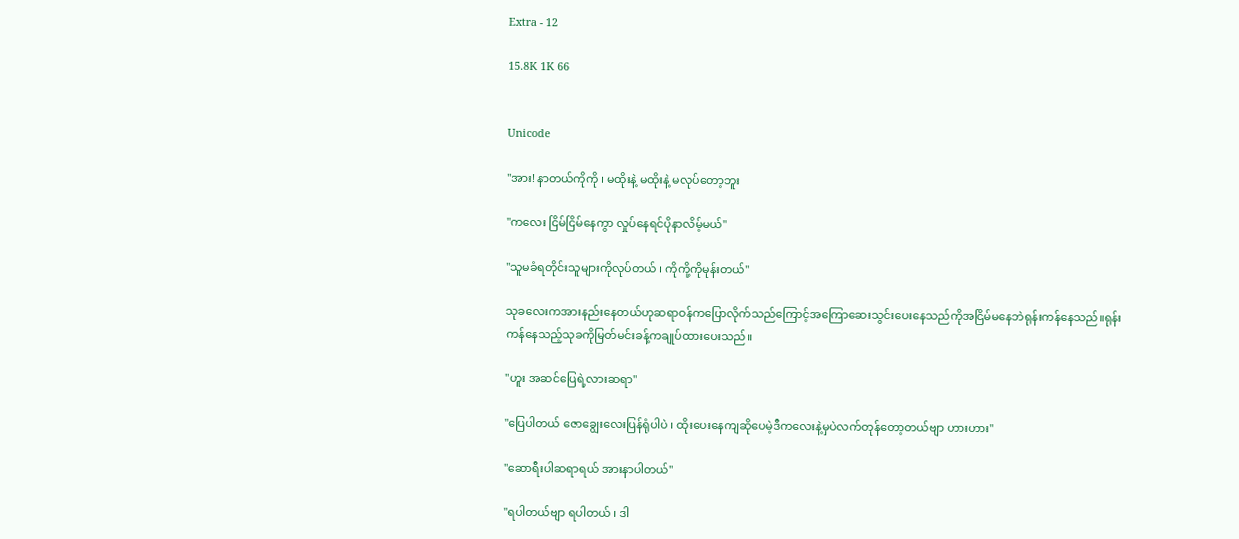Extra - 12

15.8K 1K 66


Unicode

"အား! နာတယ်ကိုကို ၊ မထိုးနဲ့ မထိုးနဲ့ မလုပ်တော့ဘူး

"ကလေး ငြိမ်ငြိမ်နေကွာ လှုပ်နေရင်ပိုနာလိမ့်မယ်"

"သူမခံရတိုင်းသူများကိုလုပ်တယ် ၊ ကိုကို့ကိုမုန်းတယ်"

သုခလေးကအားနည်းနေတယ်ဟုဆရာဝန်ကပြောလိုက်သည်ကြောင့်အကြော‌ဆေးသွင်းပေးနေသည်ကိုအငြိမ်မနေဘဲရုန်းကန်နေသည်။ရုန်းကန်နေသည့်သုခကိုမြတ်မင်းခန့်ကချုပ်ထားပေးသည်။

"ဟူး အဆင်ပြေရဲ့လားဆရာ"

"ပြေပါတယ် ဇောချွေးလေးပြန်ရုံပါပဲ ၊ ထိုးပေးနေကျဆိုပေမဲ့ဒီကလေးနဲ့မှပဲလက်တုန်တော့တယ်ဗျာ ဟားဟား"

"ဆောရီးပါဆရာရယ် အားနာပါတယ်"

"ရပါတယ်ဗျာ ရပါတယ် ၊ ဒါ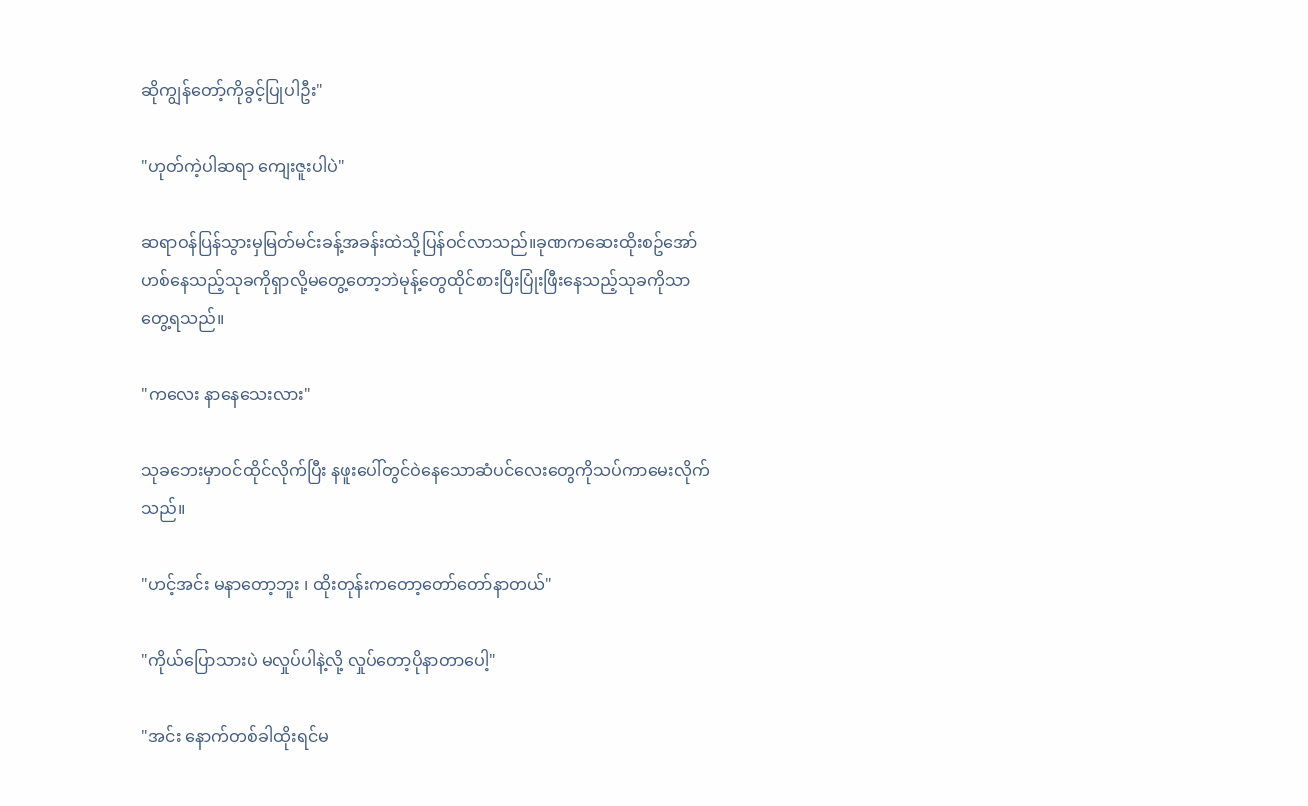ဆိုကျွန်တော့်ကိုခွင့်ပြုပါဦး"

"ဟုတ်ကဲ့ပါဆရာ ကျေးဇူးပါပဲ"

ဆရာဝန်ပြန်သွားမှမြတ်မင်းခန့်အခန်းထဲသို့ပြန်ဝင်လာသည်။ခုဏကဆေးထိုးစဥ်အော်ဟစ်နေသည့်သုခကိုရှာလို့မတွေ့တော့ဘဲမုန့်တွေထိုင်စားပြီးပြုံးဖြီးနေသည့်သုခကိုသာတွေ့ရသည်။

"ကလေး နာနေသေးလား"

သုခဘေးမှာဝင်ထိုင်လိုက်ပြီး နဖူးပေါ်တွင်ဝဲနေသောဆံပင်လေးတွေကိုသပ်ကာမေးလိုက်သည်။

"ဟင့်အင်း မနာတော့ဘူး ၊ ထိုးတုန်းကတော့တော်တော်နာတယ်"

"ကိုယ်ပြောသားပဲ မလှုပ်ပါနဲ့လို့ လှုပ်တော့ပိုနာတာပေါ့"

"အင်း နောက်တစ်ခါထိုးရင်မ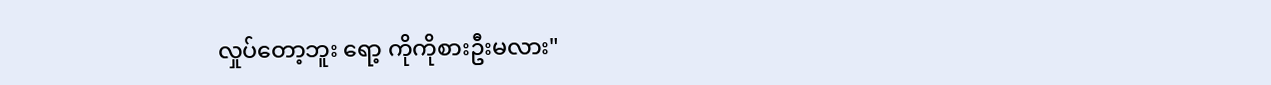လှုပ်တော့ဘူး ရော့ ကိုကိုစားဦးမလား"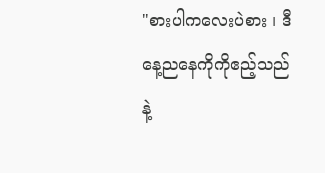"စားပါကလေးပဲစား ၊ ဒီနေ့ညနေကိုကိုဧည့်သည်နဲ့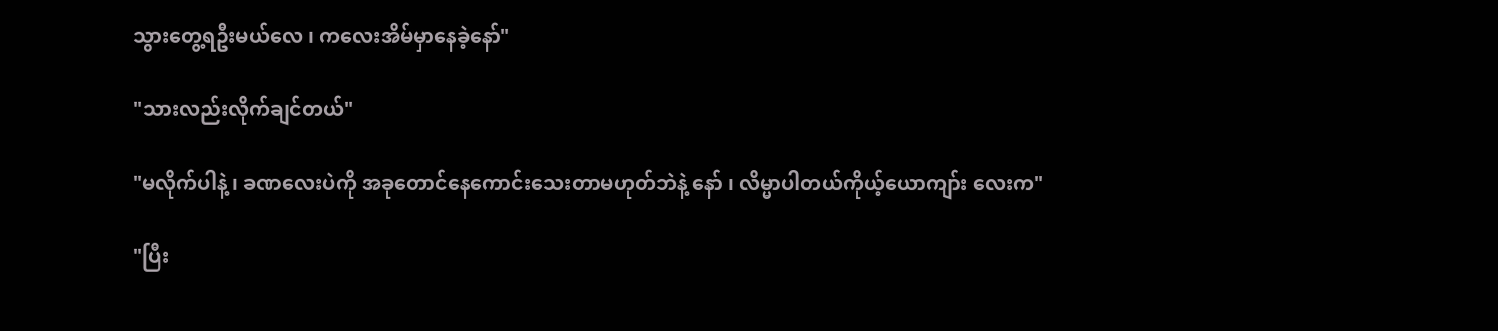သွားတွေ့ရဦးမယ်လေ ၊ ကလေးအိမ်မှာနေခဲ့နော်"

"သားလည်းလိုက်ချင်တယ်"

"မလိုက်ပါနဲ့ ၊ ခဏလေးပဲကို အခုတောင်နေကောင်းသေးတာမဟုတ်ဘဲနဲ့ နော် ၊ လိမ္မာပါတယ်ကိုယ့်ယောကျာ်း လေးက"

"ပြီး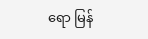ရော မြန်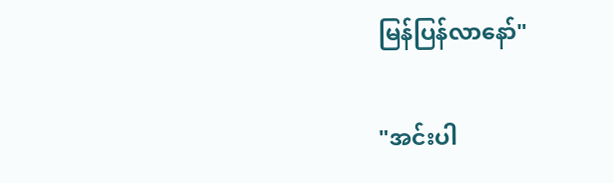မြန်ပြန်လာနော်"

"အင်းပါ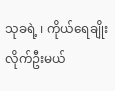သုခရဲ့ ၊ ကိုယ်ရေချိုးလိုက်ဦးမယ်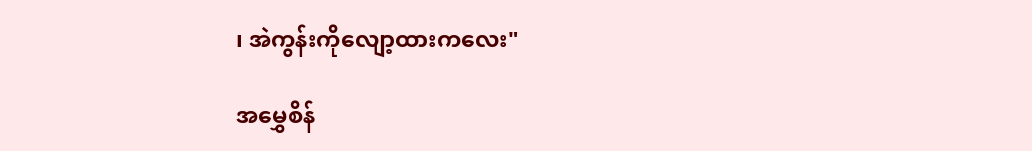၊ အဲကွန်းကိုလျော့ထားကလေး"

အမွှေစိန်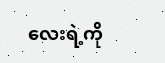လေးရဲ့ကို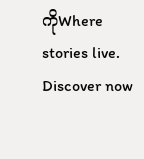ကိုWhere stories live. Discover now